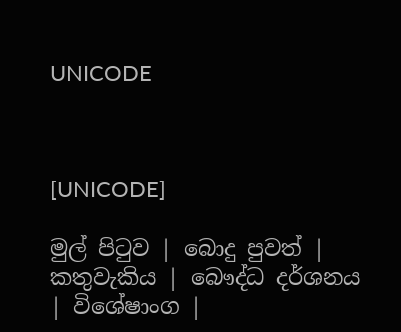UNICODE



[UNICODE]

මුල් පිටුව | බොදු පුවත් | කතුවැකිය | බෞද්ධ දර්ශනය | විශේෂාංග |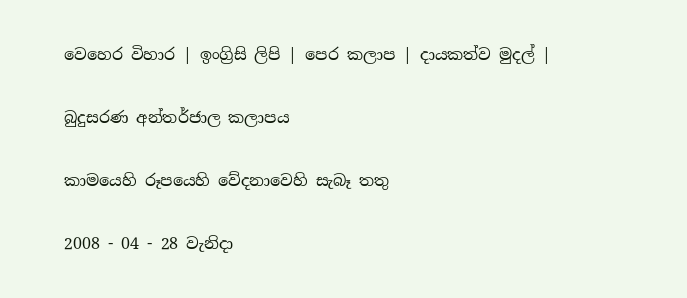වෙහෙර විහාර | ඉංග්‍රිසි ලිපි | පෙර කලාප | දායකත්ව මුදල් |

බුදුසරණ අන්තර්ජාල කලාපය

කාමයෙහි රූපයෙහි වේදනාවෙහි සැබෑ තතු

2008 - 04 - 28 වැනිදා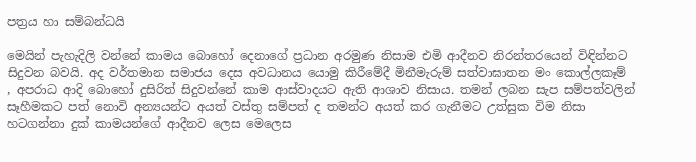පත්‍රය හා සම්බන්ධයි

මෙයින් පැහැදිලි වන්නේ කාමය බොහෝ දෙනාගේ ප්‍රධාන අරමුණ නිසාම එමි ආදීනව නිරන්තරයෙන් විඳින්නට සිදුවන බවයි. අද වර්තමාන සමාජය දෙස අවධානය යොමු කිරීමේදී මිනීමැරුම් සත්වාඝාතන මං කොල්ලකෑම් , අපරාධ ආදි බොහෝ දුසිරිත් සිදුවන්නේ කාම ආස්වාදයට ඇති ආශාව නිසාය. තමන් ලබන සැප සම්පත්වලින් සෑහීමකට පත් නොවි අන්‍යයන්ට අයත් වස්තු සම්පත් ද තමන්ට අයත් කර ගැනීමට උත්සුක විම නිසා හටගන්නා දුක් කාමයන්ගේ ආදීනව ලෙස මෙලෙස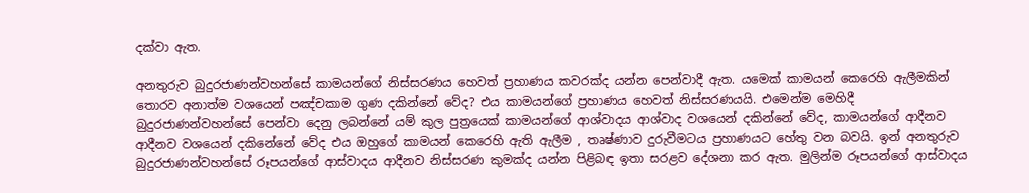දක්වා ඇත.

අනතුරුව බුදුරජාණන්වහන්සේ කාමයන්ගේ නිස්සරණය හෙවත් ප්‍රහාණය කවරක්ද යන්න පෙන්වාදී ඇත. යමෙක් කාමයන් කෙරෙහි ඇලීමකින් තොරව අනාත්ම වශයෙන් පඤ්චකාම ගුණ දකින්නේ වේද? එය කාමයන්ගේ ප්‍රහාණය හෙවත් නිස්සරණයයි. එමෙන්ම මෙහිදී බුදුරජාණන්වහන්සේ පෙන්වා දෙනු ලබන්නේ යම් කුල පුත්‍රයෙක් කාමයන්ගේ ආශ්වාදය ආශ්වාද වශයෙන් දකින්නේ වේද, කාමයන්ගේ ආදීනව ආදීනව වශයෙන් දකිනේනේ වේද එය ඔහුගේ කාමයන් කෙරෙහි ඇති ඇලීම , තෘෂ්ණාව දුරුවීමටය ප්‍රහාණයට හේතු වන බවයි. ඉන් අනතුරුව බුදුරජාණන්වහන්සේ රූපයන්ගේ ආස්වාදය ආදීනව නිස්සරණ කුමක්ද යන්න පිළිබඳ ඉතා සරළව දේශනා කර ඇත. මුලින්ම රූපයන්ගේ ආස්වාදය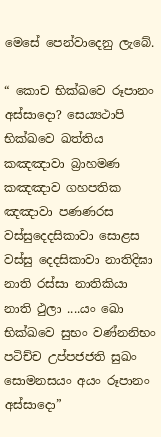මෙසේ පෙන්වාදෙනු ලැබේ.

“ කොච භික්‍ඛවෙ රූපානං අස්සාදො? සෙය්‍යථාපි භික්‍ඛවෙ ඛත්තිය කඤඤාවා බ්‍රාහමණ කඤඤාව ගහපතික ඤඤාවා පණණරස වස්සුදෙදසිකාවා සොළස වස්සු දෙදසිකාවා නාතිදිඝා නාති රස්සා නාතිකියා නාති ථුලා ....යං ඛො භික්ඛවෙ සුභං වණ්නනිභං පටිච්ච උප්පජජති සුඛං සොමනසයං අයං රූපානං අස්සාදො”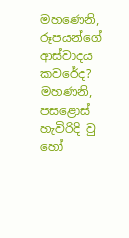මහණෙනි, රූපයන්ගේ ආස්වාදය කවරේද? මහණනි, පසළොස් හැවිරිදි වු හෝ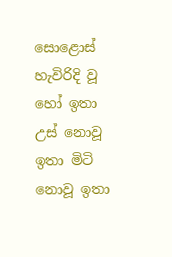සොළොස් හැවිරිදි වූ හෝ ඉතා උස් නොවූ ඉතා මිටි නොවූ ඉතා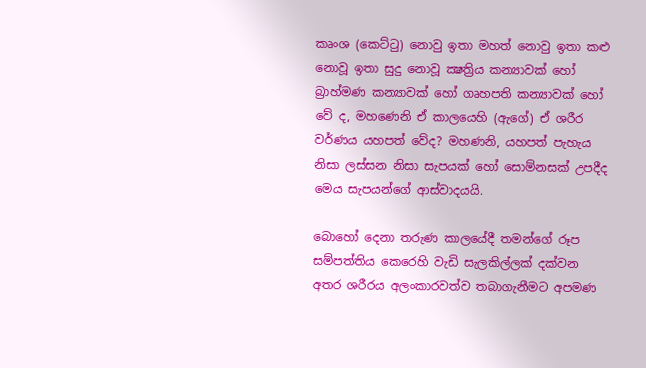කෘංශ (කෙට්ටු) නොවු ඉතා මහත් නොවු ඉතා කළු නොවූ ඉතා සුදු නොවූ ක්‍ෂත්‍රිය කන්‍යාවක් හෝ බ්‍රාහ්මණ කන්‍යාවක් හෝ ගෘහපති කන්‍යාවක් හෝ වේ ද, මහණෙනි ඒ කාලයෙහි (ඇගේ) ඒ ශරීර වර්ණය යහපත් වේද? මහණනි, යහපත් පැහැය නිසා ලස්සන නිසා සැපයක් හෝ සොම්නසක් උපදීද මෙය සැපයන්ගේ ආස්වාදයයි.

බොහෝ දෙනා තරුණ කාලයේදී තමන්ගේ රූප සම්පත්තිය කෙරෙහි වැඩි සැලකිල්ලක් දක්වන අතර ශරීරය අලංකාරවත්ව තබාගැනීමට අපමණ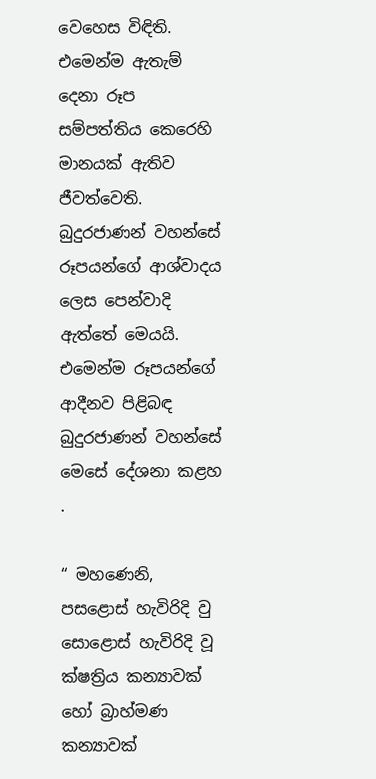වෙහෙස විඳිති. එමෙන්ම ඇතැම් දෙනා රූප සම්පත්තිය කෙරෙහි මානයක් ඇතිව ජීවත්වෙති. බුදුරජාණන් වහන්සේ රූපයන්ගේ ආශ්වාදය ලෙස පෙන්වාදි ඇත්තේ මෙයයි. එමෙන්ම රූපයන්ගේ ආදීනව පිළිබඳ බුදුරජාණන් වහන්සේ මෙසේ දේශනා කළහ .

“ මහණෙනි, පසළොස් හැවිරිදි වු සොළොස් හැවිරිදි වූ ක්ෂත්‍රිය කන්‍යාවක් හෝ බ්‍රාහ්මණ කන්‍යාවක්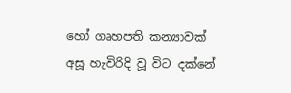හෝ ගෘහපති කන්‍යාවක් අසූ හැවිරිදි වූ විට දක්නේ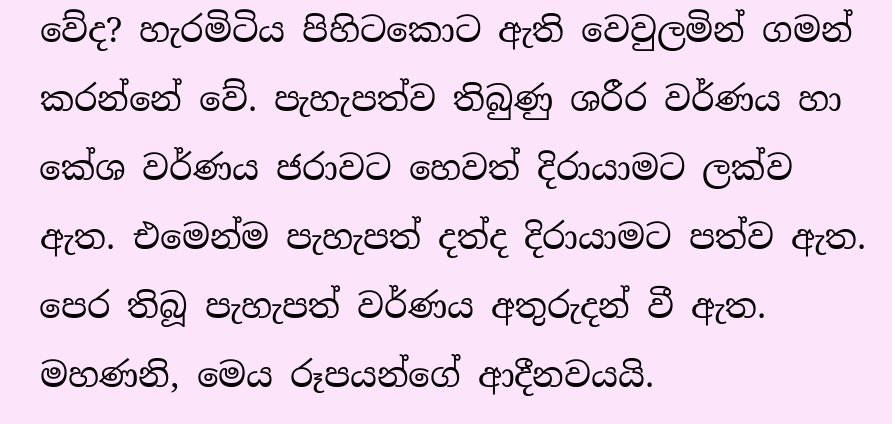වේද? හැරමිටිය පිහිටකොට ඇති වෙවුලමින් ගමන් කරන්නේ වේ. පැහැපත්ව තිබුණු ශරීර වර්ණය හා කේශ වර්ණය ජරාවට හෙවත් දිරායාමට ලක්ව ඇත. එමෙන්ම පැහැපත් දත්ද දිරායාමට පත්ව ඇත. පෙර තිබූ පැහැපත් වර්ණය අතුරුදන් වී ඇත. මහණනි, මෙය රූපයන්ගේ ආදීනවයයි.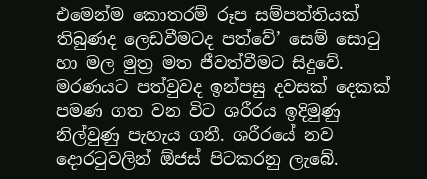එමෙන්ම කොතරම් රූප සම්පත්තියක් තිබුණද ලෙඩවීමටද පත්වේ’ සෙම් සොටු හා මල මුත්‍ර මත ජීවත්වීමට සිදුවේ. මරණයට පත්වුවද ඉන්පසු දවසක් දෙකක් පමණ ගත වන විට ශරීරය ඉදිමුණු නිල්වුණු පැහැය ගනී. ශරීරයේ නව දොරටුවලින් ඕජස් පිටකරනු ලැබේ.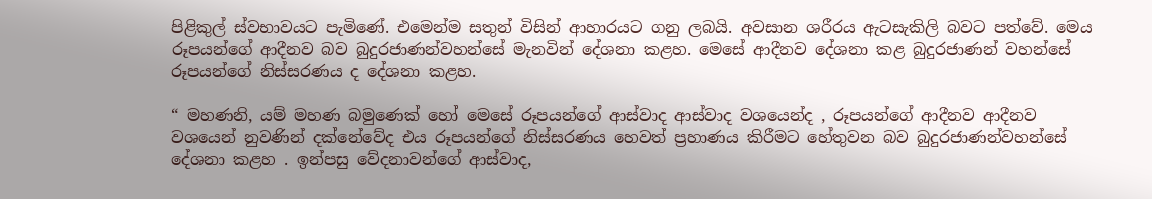පිළිකුල් ස්වභාවයට පැමිණේ. එමෙන්ම සතුන් විසින් ආහාරයට ගනු ලබයි. අවසාන ශරීරය ඇටසැකිලි බවට පත්වේ. මෙය රූපයන්ගේ ආදීනව බව බුදුරජාණන්වහන්සේ මැනවින් දේශනා කළහ. මෙසේ ආදීනව දේශනා කළ බුදුරජාණන් වහන්සේ රූපයන්ගේ නිස්සරණය ද දේශනා කළහ.

“ මහණනි, යම් මහණ බමුණෙක් හෝ මෙසේ රූපයන්ගේ ආස්වාද ආස්වාද වශයෙන්ද , රූපයන්ගේ ආදීනව ආදීනව වශයෙන් නුවණින් දක්නේවේද එය රූපයන්ගේ නිස්සරණය හෙවත් ප්‍රහාණය කිරීමට හේතුවන බව බුදුරජාණන්වහන්සේ දේශනා කළහ . ඉන්පසු වේදනාවන්ගේ ආස්වාද,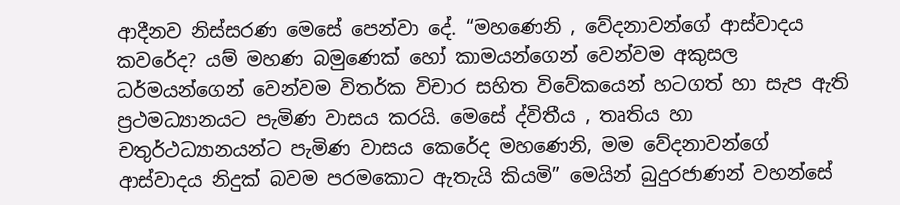ආදීනව නිස්සරණ මෙසේ පෙන්වා දේ. “මහණෙනි , වේදනාවන්ගේ ආස්වාදය කවරේද? යම් මහණ බමුණෙක් හෝ කාමයන්ගෙන් වෙන්වම අකුසල ධර්මයන්ගෙන් වෙන්වම විතර්ක විචාර සහිත විවේකයෙන් හටගත් හා සැප ඇති ප්‍රථමධ්‍යානයට පැමිණ වාසය කරයි. මෙසේ ද්විතීය , තෘතිය හා චතුර්ථධ්‍යානයන්ට පැමිණ වාසය කෙරේද මහණෙනි, මම වේදනාවන්ගේ ආස්වාදය නිදුක් බවම පරමකොට ඇතැයි කියමි” මෙයින් බුදුරජාණන් වහන්සේ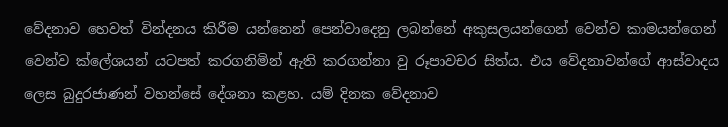වේදනාව හෙවත් වින්දනය කිරීම යන්නෙන් පෙන්වාදෙනු ලබන්නේ අකුසලයන්ගෙන් වෙන්ව කාමයන්ගෙන් වෙන්ව ක්ලේශයන් යටපත් කරගනිමින් ඇති කරගන්නා වු රූපාවචර සිත්ය. එය වේදනාවන්ගේ ආස්වාදය ලෙස බුදුරජාණන් වහන්සේ දේශනා කළහ. යම් දිනක වේදනාව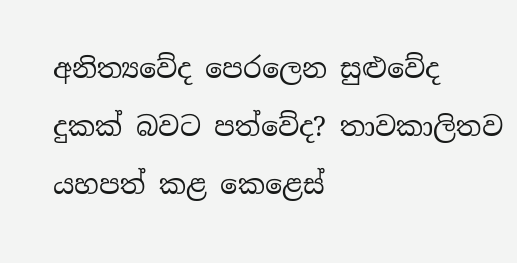අනිත්‍යවේද පෙරලෙන සුළුවේද දුකක් බවට පත්වේද? තාවකාලිතව යහපත් කළ කෙළෙස්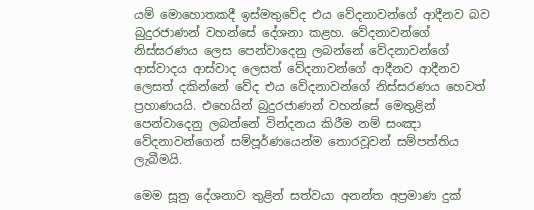යම් මොහොතකදී ඉස්මතුවේද එය වේදනාවන්ගේ ආදීනව බව බුදුරජාණන් වහන්සේ දේශනා කළහ. වේදනාවන්ගේ නිස්සරණය ලෙස පෙන්වාදෙනු ලබන්නේ වේදනාවන්ගේ ආස්වාදය ආස්වාද ලෙසත් වේදනාවන්ගේ ආදීනව ආදීනව ලෙසත් දකින්නේ වේද එය වේදනාවන්ගේ නිස්සරණය හෙවත් ප්‍රහාණයයි. එහෙයින් බුදුරජාණන් වහන්සේ මෙතුළින් පෙන්වාදෙනු ලබන්නේ වින්දනය කිරීම නම් සංඤා වේදනාවන්ගෙන් සම්පූර්ණයෙන්ම තොරවූවන් සම්පත්තිය ලැබීමයි.

මෙම සූත්‍ර දේශනාව තුළින් සත්වයා අනන්ත අප්‍රමාණ දුක්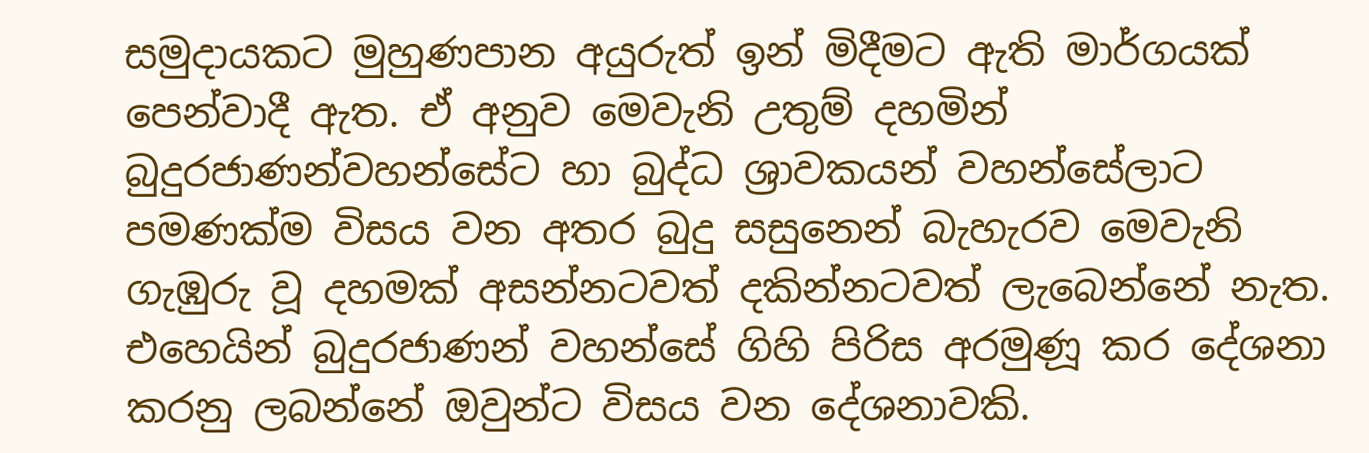සමුදායකට මුහුණපාන අයුරුත් ඉන් මිදීමට ඇති මාර්ගයක් පෙන්වාදී ඇත. ඒ අනුව මෙවැනි උතුම් දහමින් බුදුරජාණන්වහන්සේට හා බුද්ධ ශ්‍රාවකයන් වහන්සේලාට පමණක්ම විසය වන අතර බුදු සසුනෙන් බැහැරව මෙවැනි ගැඹුරු වූ දහමක් අසන්නටවත් දකින්නටවත් ලැබෙන්නේ නැත. එහෙයින් බුදුරජාණන් වහන්සේ ගිහි පිරිස අරමුණූ කර දේශනා කරනු ලබන්නේ ඔවුන්ට විසය වන දේශනාවකි.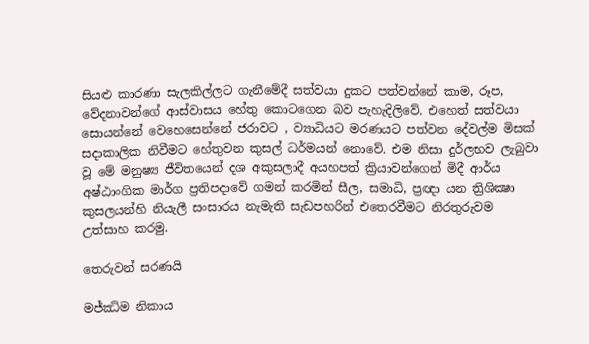සියළු කාරණා සැලකිල්ලට ගැනීමේදී සත්වයා දුකට පත්වන්නේ කාම, රූප, වේදනාවන්ගේ ආස්වාසය හේතු කොටගෙන බව පැහැදිලිවේ. එහෙත් සත්වයා සොයන්නේ වෙහෙසෙන්නේ ජරාවට , ව්‍යාධියට මරණයට පත්වන දේවල්ම මිසක් සදාකාලික නිවීමට හේතුවන කුසල් ධර්මයන් නොවේ. එම නිසා දුර්ලභව ලැබුවා වූ මේ මනුෂ්‍ය ජීවිතයෙන් දශ අකුසලාදී අයහපත් ක්‍රියාවන්ගෙන් මිදී ආර්ය අෂ්ඨාංගික මාර්ග ප්‍රතිපදාවේ ගමන් කරමින් සීල, සමාධි, ප්‍රඥා යන ත්‍රිශික්‍ෂා කුසලයන්හි නියැලී සංසාරය නැමැති සැඩපහරින් එතෙරවීමට නිරතුරුවම උත්සාහ කරමු.

තෙරුවන් සරණයි

මජ්ඣිම නිකාය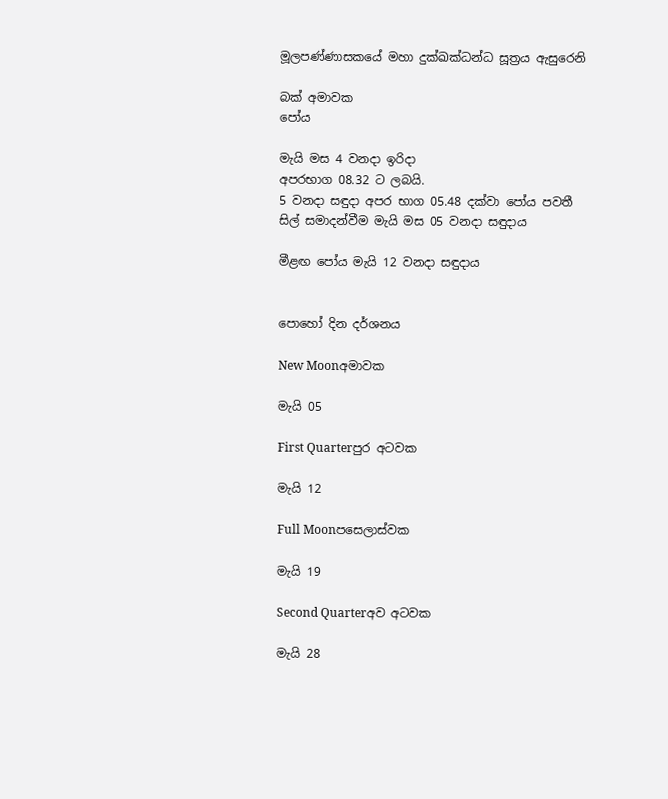මූලපණ්ණාසකයේ මහා දුක්ඛක්‍ධන්ධ සූත්‍රය ඇසුරෙනි

බක් අමාවක
පෝය

මැයි මස 4 වනදා ඉරිදා
අපරභාග 08.32 ට ලබයි.
5 වනදා සඳුදා අපර භාග 05.48 දක්වා පෝය පවතී
සිල් සමාදන්වීම මැයි මස 05 වනදා සඳුදාය

මීළඟ පෝය මැයි 12 වනදා සඳුදාය


පොහෝ දින දර්ශනය

New Moonඅමාවක

මැයි 05

First Quarterපුර අටවක

මැයි 12

Full Moonපසෙලාස්වක

මැයි 19

Second Quarterඅව අටවක

මැයි 28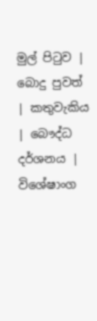මුල් පිටුව | බොදු පුවත් | කතුවැකිය | බෞද්ධ දර්ශනය | විශේෂාංග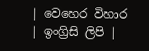| වෙහෙර විහාර | ඉංග්‍රිසි ලිපි |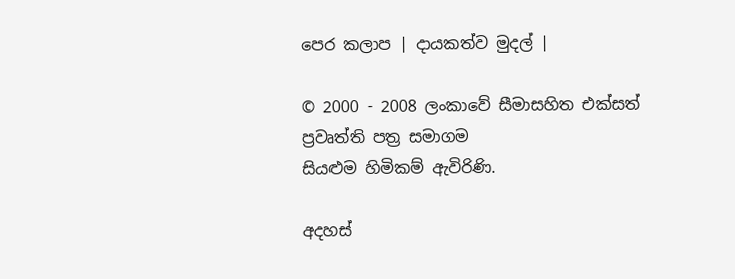පෙර කලාප | දායකත්ව මුදල් |

© 2000 - 2008 ලංකාවේ සීමාසහිත එක්සත් ප්‍රවෘත්ති පත්‍ර සමාගම
සියළුම හිමිකම් ඇවිරිණි.

අදහස්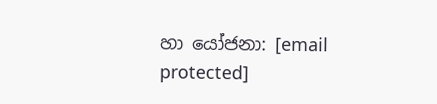හා යෝජනා: [email protected]